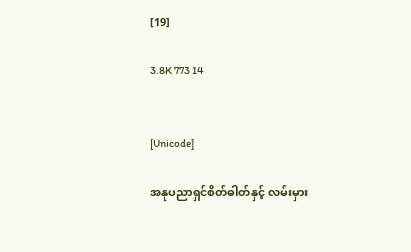[19]

3.8K 773 14


[Unicode]

အနုပညာရှင်စိတ်ဓါတ်နှင့် လမ်းမှား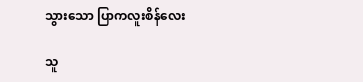သွားသော ပြာကလူးစိန်လေး

သူ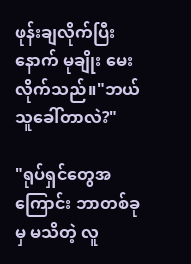ဖုန်းချလိုက်ပြီးနောက် မုချိုး မေးလိုက်သည်။"ဘယ်သူခေါ်တာလဲ?"

"ရုပ်ရှင်တွေအကြောင်း ဘာတစ်ခုမှ မသိတဲ့ လူ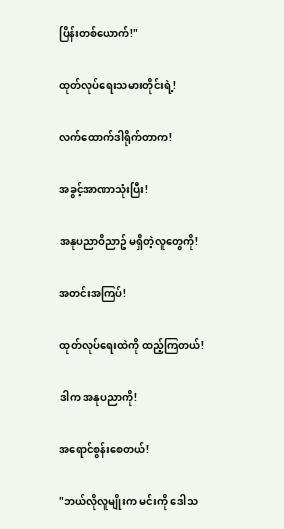ပြိန်းတစ်ယောက်!"

ထုတ်လုပ်ရေးသမားတိုင်းရဲ့!

လက်ထောက်ဒါရိုက်တာက!

အခွင့်အာဏာသုံးပြီး!

အနုပညာဝိညာဥ် မရှိတဲ့လူတွေကို!

အတင်းအကြပ်!

ထုတ်လုပ်ရေးထဲကို ထည့်ကြတယ်!

ဒါက အနုပညာကို!

အရောင်စွန်းစေတယ်!

"ဘယ်လိုလူမျိုးက မင်းကို ဒေါသ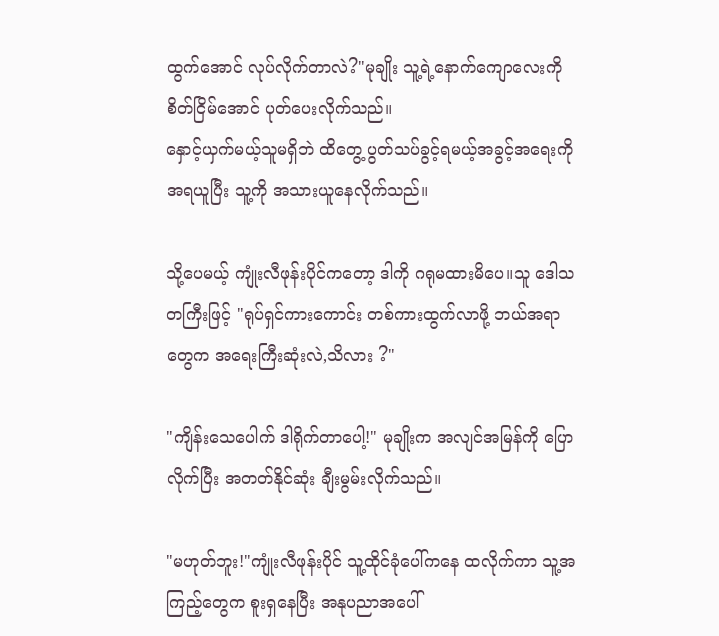ထွက်အောင် လုပ်လိုက်တာလဲ?"မုချိုး သူ့ရဲ့နောက်ကျောလေးကို  စိတ်ငြိမ်အောင် ပုတ်ပေးလိုက်သည်။
နှောင့်ယှက်မယ့်သူမရှိဘဲ ထိတွေ့ ပွတ်သပ်ခွင့်ရမယ့်အခွင့်အရေးကို အရယူပြီး သူ့ကို အသားယူနေလိုက်သည်။

သို့ပေမယ့် ကျုံးလီဖုန်းပိုင်ကတော့ ဒါကို ဂရုမထားမိပေ။သူ ဒေါသတကြီးဖြင့် "ရုပ်ရှင်ကားကောင်း တစ်ကားထွက်လာဖို့ ဘယ်အရာတွေက အရေးကြီးဆုံးလဲ,သိလား ?"

"ကျိန်းသေပေါက် ဒါရိုက်တာပေါ့!" မုချိုးက အလျင်အမြန်ကို ပြောလိုက်ပြီး အတတ်နိုင်ဆုံး ချီးမွမ်းလိုက်သည်။

"မဟုတ်ဘူး!"ကျုံးလီဖုန်းပိုင် သူ့ထိုင်ခုံပေါ်ကနေ ထလိုက်ကာ သူ့အကြည့်တွေက စူးရှနေပြီး အနုပညာအပေါ်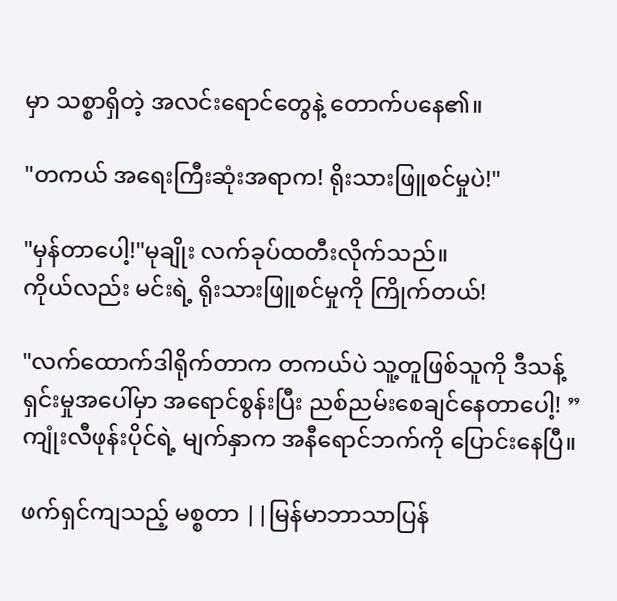မှာ သစ္စာရှိတဲ့ အလင်းရောင်တွေနဲ့ တောက်ပနေ၏။

"တကယ် အရေးကြီးဆုံးအရာက! ရိုးသားဖြူစင်မှုပဲ!"

"မှန်တာပေါ့!"မုချိုး လက်ခုပ်ထတီးလိုက်သည်။
ကိုယ်လည်း မင်းရဲ့ ရိုးသားဖြူစင်မှုကို ကြိုက်တယ်!

"လက်ထောက်ဒါရိုက်တာက တကယ်ပဲ သူ့တူဖြစ်သူကို ဒီသန့်ရှင်းမှုအပေါ်မှာ အရောင်စွန်းပြီး ညစ်ညမ်းစေချင်နေတာပေါ့! ” ကျုံးလီဖုန်းပိုင်ရဲ့ မျက်နှာက အနီရောင်ဘက်ကို ပြောင်းနေပြီ။

ဖက်ရှင်ကျသည့် မစ္စတာ ||မြန်မာဘာသာပြန်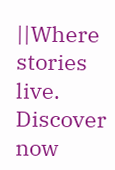||Where stories live. Discover now